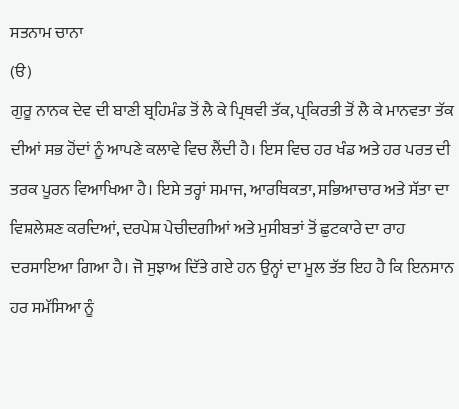ਸਤਨਾਮ ਚਾਨਾ
(ੳ)
ਗੁਰੂ ਨਾਨਕ ਦੇਵ ਦੀ ਬਾਣੀ ਬ੍ਰਹਿਮੰਡ ਤੋਂ ਲੈ ਕੇ ਪ੍ਰਿਥਵੀ ਤੱਕ, ਪ੍ਰਕਿਰਤੀ ਤੋਂ ਲੈ ਕੇ ਮਾਨਵਤਾ ਤੱਕ ਦੀਆਂ ਸਭ ਹੋਂਦਾਂ ਨੂੰ ਆਪਣੇ ਕਲਾਵੇ ਵਿਚ ਲੈਂਦੀ ਹੈ। ਇਸ ਵਿਚ ਹਰ ਖੰਡ ਅਤੇ ਹਰ ਪਰਤ ਦੀ ਤਰਕ ਪੂਰਨ ਵਿਆਖਿਆ ਹੈ। ਇਸੇ ਤਰ੍ਹਾਂ ਸਮਾਜ, ਆਰਥਿਕਤਾ, ਸਭਿਆਚਾਰ ਅਤੇ ਸੱਤਾ ਦਾ ਵਿਸ਼ਲੇਸ਼ਣ ਕਰਦਿਆਂ, ਦਰਪੇਸ਼ ਪੇਚੀਦਗੀਆਂ ਅਤੇ ਮੁਸੀਬਤਾਂ ਤੋਂ ਛੁਟਕਾਰੇ ਦਾ ਰਾਹ ਦਰਸਾਇਆ ਗਿਆ ਹੈ। ਜੋ ਸੁਝਾਅ ਦਿੱਤੇ ਗਏ ਹਨ ਉਨ੍ਹਾਂ ਦਾ ਮੂਲ ਤੱਤ ਇਹ ਹੈ ਕਿ ਇਨਸਾਨ ਹਰ ਸਮੱਸਿਆ ਨੂੰ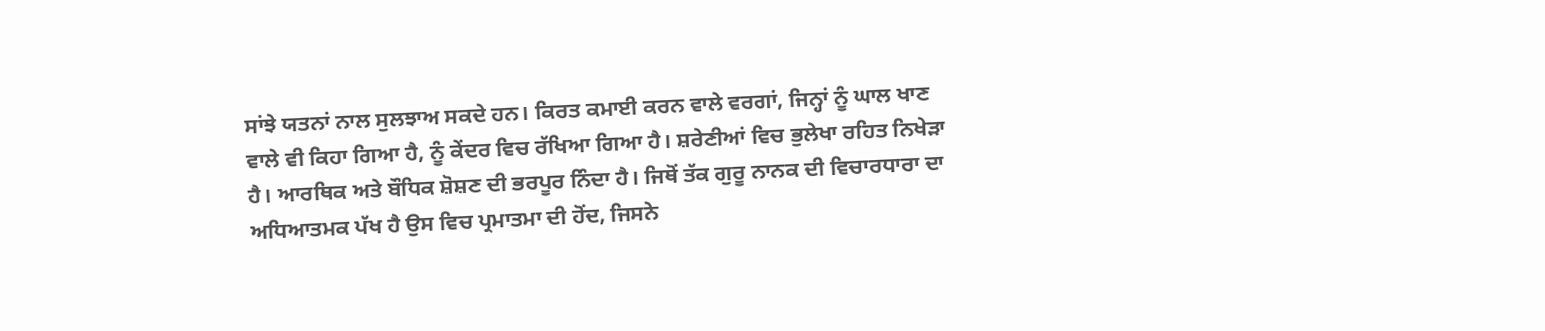ਸਾਂਝੇ ਯਤਨਾਂ ਨਾਲ ਸੁਲਝਾਅ ਸਕਦੇ ਹਨ। ਕਿਰਤ ਕਮਾਈ ਕਰਨ ਵਾਲੇ ਵਰਗਾਂ, ਜਿਨ੍ਹਾਂ ਨੂੰ ਘਾਲ ਖਾਣ ਵਾਲੇ ਵੀ ਕਿਹਾ ਗਿਆ ਹੈ, ਨੂੰ ਕੇਂਦਰ ਵਿਚ ਰੱਖਿਆ ਗਿਆ ਹੈ। ਸ਼ਰੇਣੀਆਂ ਵਿਚ ਭੁਲੇਖਾ ਰਹਿਤ ਨਿਖੇੜਾ ਹੈ। ਆਰਥਿਕ ਅਤੇ ਬੌਧਿਕ ਸ਼ੋਸ਼ਣ ਦੀ ਭਰਪੂਰ ਨਿੰਦਾ ਹੈ। ਜਿਥੋਂ ਤੱਕ ਗੁਰੂ ਨਾਨਕ ਦੀ ਵਿਚਾਰਧਾਰਾ ਦਾ ਅਧਿਆਤਮਕ ਪੱਖ ਹੈ ਉਸ ਵਿਚ ਪ੍ਰਮਾਤਮਾ ਦੀ ਹੋਂਦ, ਜਿਸਨੇ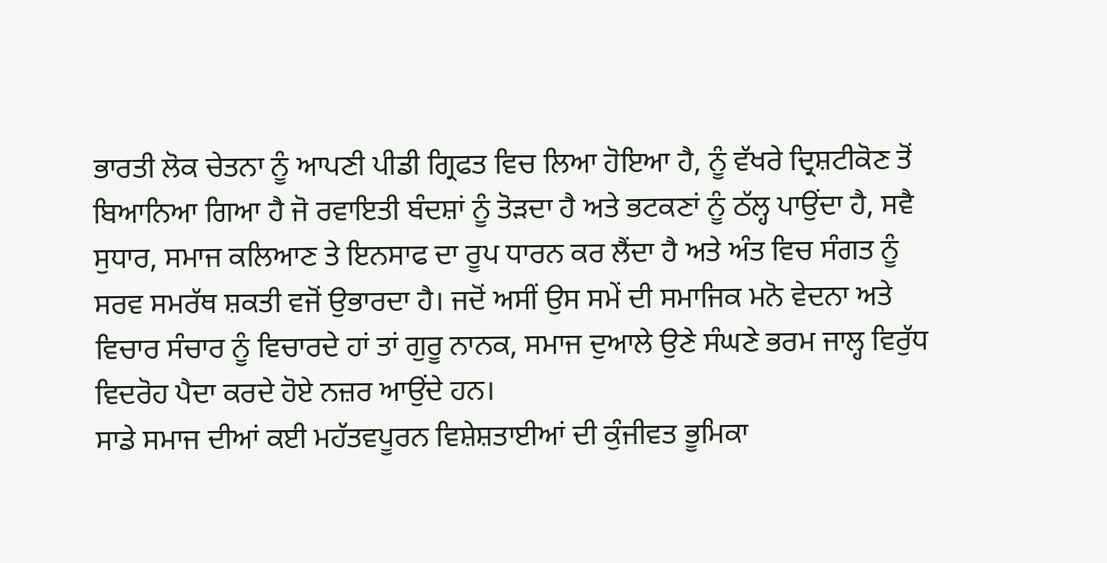ਭਾਰਤੀ ਲੋਕ ਚੇਤਨਾ ਨੂੰ ਆਪਣੀ ਪੀਡੀ ਗ੍ਰਿਫਤ ਵਿਚ ਲਿਆ ਹੋਇਆ ਹੈ, ਨੂੰ ਵੱਖਰੇ ਦ੍ਰਿਸ਼ਟੀਕੋਣ ਤੋਂ ਬਿਆਨਿਆ ਗਿਆ ਹੈ ਜੋ ਰਵਾਇਤੀ ਬੰਦਸ਼ਾਂ ਨੂੰ ਤੋੜਦਾ ਹੈ ਅਤੇ ਭਟਕਣਾਂ ਨੂੰ ਠੱਲ੍ਹ ਪਾਉਂਦਾ ਹੈ, ਸਵੈ ਸੁਧਾਰ, ਸਮਾਜ ਕਲਿਆਣ ਤੇ ਇਨਸਾਫ ਦਾ ਰੂਪ ਧਾਰਨ ਕਰ ਲੈਂਦਾ ਹੈ ਅਤੇ ਅੰਤ ਵਿਚ ਸੰਗਤ ਨੂੰ ਸਰਵ ਸਮਰੱਥ ਸ਼ਕਤੀ ਵਜੋਂ ਉਭਾਰਦਾ ਹੈ। ਜਦੋਂ ਅਸੀਂ ਉਸ ਸਮੇਂ ਦੀ ਸਮਾਜਿਕ ਮਨੋ ਵੇਦਨਾ ਅਤੇ ਵਿਚਾਰ ਸੰਚਾਰ ਨੂੰ ਵਿਚਾਰਦੇ ਹਾਂ ਤਾਂ ਗੁਰੂ ਨਾਨਕ, ਸਮਾਜ ਦੁਆਲੇ ਉਣੇ ਸੰਘਣੇ ਭਰਮ ਜਾਲ੍ਹ ਵਿਰੁੱਧ ਵਿਦਰੋਹ ਪੈਦਾ ਕਰਦੇ ਹੋਏ ਨਜ਼ਰ ਆਉਂਦੇ ਹਨ।
ਸਾਡੇ ਸਮਾਜ ਦੀਆਂ ਕਈ ਮਹੱਤਵਪੂਰਨ ਵਿਸ਼ੇਸ਼ਤਾਈਆਂ ਦੀ ਕੁੰਜੀਵਤ ਭੂਮਿਕਾ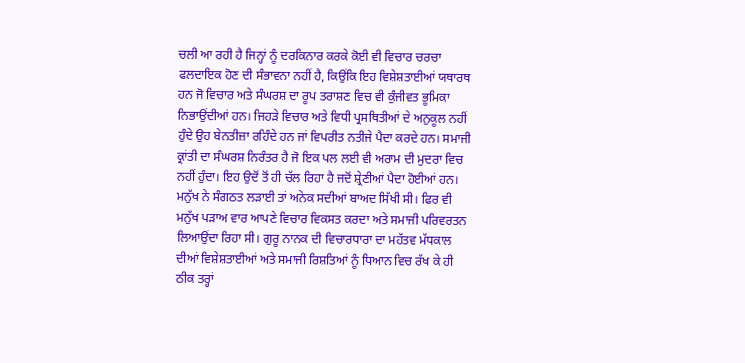ਚਲੀ ਆ ਰਹੀ ਹੈ ਜਿਨ੍ਹਾਂ ਨੂੰ ਦਰਕਿਨਾਰ ਕਰਕੇ ਕੋਈ ਵੀ ਵਿਚਾਰ ਚਰਚਾ ਫਲਦਾਇਕ ਹੋਣ ਦੀ ਸੰਭਾਵਨਾ ਨਹੀਂ ਹੈ, ਕਿਉਂਕਿ ਇਹ ਵਿਸ਼ੇਸ਼ਤਾਈਆਂ ਯਥਾਰਥ ਹਨ ਜੋ ਵਿਚਾਰ ਅਤੇ ਸੰਘਰਸ਼ ਦਾ ਰੂਪ ਤਰਾਸ਼ਣ ਵਿਚ ਵੀ ਕੁੰਜੀਵਤ ਭੂਮਿਕਾ ਨਿਭਾਉਂਦੀਆਂ ਹਨ। ਜਿਹੜੇ ਵਿਚਾਰ ਅਤੇ ਵਿਧੀ ਪ੍ਰਸਥਿਤੀਆਂ ਦੇ ਅਨੁਕੂਲ ਨਹੀਂ ਹੁੰਦੇ ਉਹ ਬੇਨਤੀਜ਼ਾ ਰਹਿੰਦੇ ਹਨ ਜਾਂ ਵਿਪਰੀਤ ਨਤੀਜੇ ਪੈਦਾ ਕਰਦੇ ਹਨ। ਸਮਾਜੀ ਕ੍ਰਾਂਤੀ ਦਾ ਸੰਘਰਸ਼ ਨਿਰੰਤਰ ਹੈ ਜੋ ਇਕ ਪਲ ਲਈ ਵੀ ਅਰਾਮ ਦੀ ਮੁਦਰਾ ਵਿਚ ਨਹੀਂ ਹੁੰਦਾ। ਇਹ ਉਦੋਂ ਤੋਂ ਹੀ ਚੱਲ ਰਿਹਾ ਹੈ ਜਦੋਂ ਸ਼੍ਰੇਣੀਆਂ ਪੈਦਾ ਹੋਈਆਂ ਹਨ। ਮਨੁੱਖ ਨੇ ਸੰਗਠਤ ਲੜਾਈ ਤਾਂ ਅਨੇਕ ਸਦੀਆਂ ਬਾਅਦ ਸਿੱਖੀ ਸੀ। ਫਿਰ ਵੀ ਮਨੁੱਖ ਪੜਾਅ ਵਾਰ ਆਪਣੇ ਵਿਚਾਰ ਵਿਕਸਤ ਕਰਦਾ ਅਤੇ ਸਮਾਜੀ ਪਰਿਵਰਤਨ ਲਿਆਉਂਦਾ ਰਿਹਾ ਸੀ। ਗੁਰੂ ਨਾਨਕ ਦੀ ਵਿਚਾਰਧਾਰਾ ਦਾ ਮਹੱਤਵ ਮੱਧਕਾਲ ਦੀਆਂ ਵਿਸ਼ੇਸ਼ਤਾਈਆਂ ਅਤੇ ਸਮਾਜੀ ਰਿਸ਼ਤਿਆਂ ਨੂੰ ਧਿਆਨ ਵਿਚ ਰੱਖ ਕੇ ਹੀ ਠੀਕ ਤਰ੍ਹਾਂ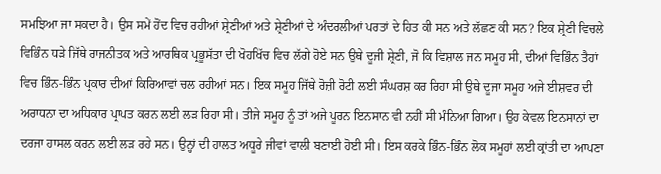ਸਮਝਿਆ ਜਾ ਸਕਦਾ ਹੈ। ਉਸ ਸਮੇਂ ਹੋਂਦ ਵਿਚ ਰਹੀਆਂ ਸ਼੍ਰੇਣੀਆਂ ਅਤੇ ਸ਼੍ਰੇਣੀਆਂ ਦੇ ਅੰਦਰਲੀਆਂ ਪਰਤਾਂ ਦੇ ਹਿਤ ਕੀ ਸਨ ਅਤੇ ਲੱਛਣ ਕੀ ਸਨ? ਇਕ ਸ਼੍ਰੇਣੀ ਵਿਚਲੇ ਵਿਭਿੰਨ ਧੜੇ ਜਿੱਥੇ ਰਾਜਨੀਤਕ ਅਤੇ ਆਰਥਿਕ ਪ੍ਰਭੂਸੱਤਾ ਦੀ ਖੋਹਖਿੱਚ ਵਿਚ ਲੱਗੇ ਹੋਏ ਸਨ ਉਥੇ ਦੂਜੀ ਸ਼੍ਰੇਣੀ, ਜੋ ਕਿ ਵਿਸ਼ਾਲ ਜਨ ਸਮੂਹ ਸੀ, ਦੀਆਂ ਵਿਭਿੰਨ ਤੈਹਾਂ ਵਿਚ ਭਿੰਨ-ਭਿੰਨ ਪ੍ਰਕਾਰ ਦੀਆਂ ਕਿਰਿਆਵਾਂ ਚਲ ਰਹੀਆਂ ਸਨ। ਇਕ ਸਮੂਹ ਜਿੱਥੇ ਰੋਜ਼ੀ ਰੋਟੀ ਲਈ ਸੰਘਰਸ਼ ਕਰ ਰਿਹਾ ਸੀ ਉਥੇ ਦੂਜਾ ਸਮੂਹ ਅਜੇ ਈਸ਼ਵਰ ਦੀ ਅਰਾਧਨਾ ਦਾ ਅਧਿਕਾਰ ਪ੍ਰਾਪਤ ਕਰਨ ਲਈ ਲੜ ਰਿਹਾ ਸੀ। ਤੀਜੇ ਸਮੂਹ ਨੂੰ ਤਾਂ ਅਜੇ ਪੂਰਨ ਇਨਸਾਨ ਵੀ ਨਹੀਂ ਸੀ ਮੰਨਿਆ ਗਿਆ। ਉਹ ਕੇਵਲ ਇਨਸਾਨਾਂ ਦਾ ਦਰਜਾ ਹਾਸਲ ਕਰਨ ਲਈ ਲੜ ਰਹੇ ਸਨ। ਉਨ੍ਹਾਂ ਦੀ ਹਾਲਤ ਅਧੂਰੇ ਜੀਵਾਂ ਵਾਲੀ ਬਣਾਈ ਹੋਈ ਸੀ। ਇਸ ਕਰਕੇ ਭਿੰਨ-ਭਿੰਨ ਲੋਕ ਸਮੂਹਾਂ ਲਈ ਕ੍ਰਾਂਤੀ ਦਾ ਆਪਣਾ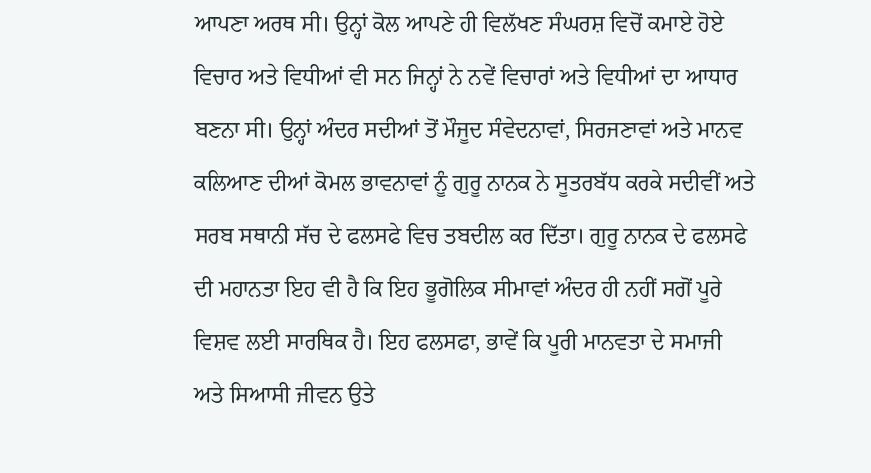ਆਪਣਾ ਅਰਥ ਸੀ। ਉਨ੍ਹਾਂ ਕੋਲ ਆਪਣੇ ਹੀ ਵਿਲੱਖਣ ਸੰਘਰਸ਼ ਵਿਚੋਂ ਕਮਾਏ ਹੋਏ ਵਿਚਾਰ ਅਤੇ ਵਿਧੀਆਂ ਵੀ ਸਨ ਜਿਨ੍ਹਾਂ ਨੇ ਨਵੇਂ ਵਿਚਾਰਾਂ ਅਤੇ ਵਿਧੀਆਂ ਦਾ ਆਧਾਰ ਬਣਨਾ ਸੀ। ਉਨ੍ਹਾਂ ਅੰਦਰ ਸਦੀਆਂ ਤੋਂ ਮੌਜੂਦ ਸੰਵੇਦਨਾਵਾਂ, ਸਿਰਜਣਾਵਾਂ ਅਤੇ ਮਾਨਵ ਕਲਿਆਣ ਦੀਆਂ ਕੋਮਲ ਭਾਵਨਾਵਾਂ ਨੂੰ ਗੁਰੂ ਨਾਨਕ ਨੇ ਸੂਤਰਬੱਧ ਕਰਕੇ ਸਦੀਵੀਂ ਅਤੇ ਸਰਬ ਸਥਾਨੀ ਸੱਚ ਦੇ ਫਲਸਫੇ ਵਿਚ ਤਬਦੀਲ ਕਰ ਦਿੱਤਾ। ਗੁਰੂ ਨਾਨਕ ਦੇ ਫਲਸਫੇ ਦੀ ਮਹਾਨਤਾ ਇਹ ਵੀ ਹੈ ਕਿ ਇਹ ਭੂਗੋਲਿਕ ਸੀਮਾਵਾਂ ਅੰਦਰ ਹੀ ਨਹੀਂ ਸਗੋਂ ਪੂਰੇ ਵਿਸ਼ਵ ਲਈ ਸਾਰਥਿਕ ਹੈ। ਇਹ ਫਲਸਫਾ, ਭਾਵੇਂ ਕਿ ਪੂਰੀ ਮਾਨਵਤਾ ਦੇ ਸਮਾਜੀ ਅਤੇ ਸਿਆਸੀ ਜੀਵਨ ਉਤੇ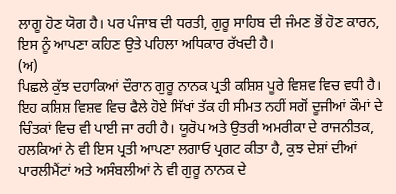ਲਾਗੂ ਹੋਣ ਯੋਗ ਹੈ। ਪਰ ਪੰਜਾਬ ਦੀ ਧਰਤੀ, ਗੁਰੂ ਸਾਹਿਬ ਦੀ ਜੰਮਣ ਭੋਂ ਹੋਣ ਕਾਰਨ, ਇਸ ਨੂੰ ਆਪਣਾ ਕਹਿਣ ਉਤੇ ਪਹਿਲਾ ਅਧਿਕਾਰ ਰੱਖਦੀ ਹੈ।
(ਅ)
ਪਿਛਲੇ ਕੁੱਝ ਦਹਾਕਿਆਂ ਦੌਰਾਨ ਗੁਰੂ ਨਾਨਕ ਪ੍ਰਤੀ ਕਸ਼ਿਸ਼ ਪੂਰੇ ਵਿਸ਼ਵ ਵਿਚ ਵਧੀ ਹੈ। ਇਹ ਕਸ਼ਿਸ਼ ਵਿਸ਼ਵ ਵਿਚ ਫੈਲੇ ਹੋਏ ਸਿੱਖਾਂ ਤੱਕ ਹੀ ਸੀਮਤ ਨਹੀਂ ਸਗੋਂ ਦੂਜੀਆਂ ਕੌਮਾਂ ਦੇ ਚਿੰਤਕਾਂ ਵਿਚ ਵੀ ਪਾਈ ਜਾ ਰਹੀ ਹੈ। ਯੂਰੋਪ ਅਤੇ ਉਤਰੀ ਅਮਰੀਕਾ ਦੇ ਰਾਜਨੀਤਕ, ਹਲਕਿਆਂ ਨੇ ਵੀ ਇਸ ਪ੍ਰਤੀ ਆਪਣਾ ਲਗਾਓ ਪ੍ਰਗਟ ਕੀਤਾ ਹੈ, ਕੁਝ ਦੇਸ਼ਾਂ ਦੀਆਂ ਪਾਰਲੀਮੈਂਟਾਂ ਅਤੇ ਅਸੰਬਲੀਆਂ ਨੇ ਵੀ ਗੁਰੂ ਨਾਨਕ ਦੇ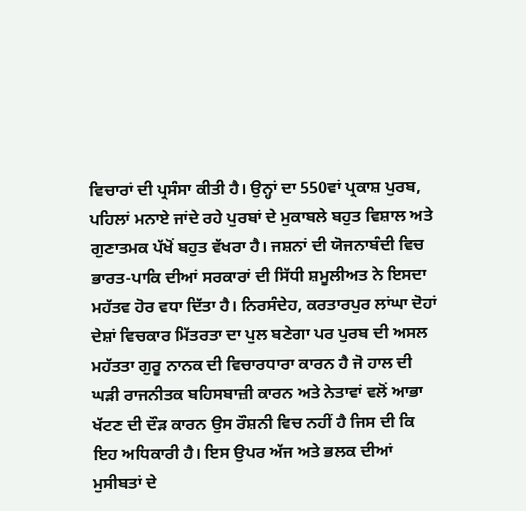ਵਿਚਾਰਾਂ ਦੀ ਪ੍ਰਸੰਸਾ ਕੀਤੀ ਹੈ। ਉਨ੍ਹਾਂ ਦਾ 550ਵਾਂ ਪ੍ਰਕਾਸ਼ ਪੁਰਬ, ਪਹਿਲਾਂ ਮਨਾਏ ਜਾਂਦੇ ਰਹੇ ਪੁਰਬਾਂ ਦੇ ਮੁਕਾਬਲੇ ਬਹੁਤ ਵਿਸ਼ਾਲ ਅਤੇ ਗੁਣਾਤਮਕ ਪੱਖੋਂ ਬਹੁਤ ਵੱਖਰਾ ਹੈ। ਜਸ਼ਨਾਂ ਦੀ ਯੋਜਨਾਬੰਦੀ ਵਿਚ ਭਾਰਤ-ਪਾਕਿ ਦੀਆਂ ਸਰਕਾਰਾਂ ਦੀ ਸਿੱਧੀ ਸ਼ਮੂਲੀਅਤ ਨੇ ਇਸਦਾ ਮਹੱਤਵ ਹੋਰ ਵਧਾ ਦਿੱਤਾ ਹੈ। ਨਿਰਸੰਦੇਹ, ਕਰਤਾਰਪੁਰ ਲਾਂਘਾ ਦੋਹਾਂ ਦੇਸ਼ਾਂ ਵਿਚਕਾਰ ਮਿੱਤਰਤਾ ਦਾ ਪੁਲ ਬਣੇਗਾ ਪਰ ਪੁਰਬ ਦੀ ਅਸਲ ਮਹੱਤਤਾ ਗੁਰੂ ਨਾਨਕ ਦੀ ਵਿਚਾਰਧਾਰਾ ਕਾਰਨ ਹੈ ਜੋ ਹਾਲ ਦੀ ਘੜੀ ਰਾਜਨੀਤਕ ਬਹਿਸਬਾਜ਼ੀ ਕਾਰਨ ਅਤੇ ਨੇਤਾਵਾਂ ਵਲੋਂ ਆਭਾ ਖੱਟਣ ਦੀ ਦੌੜ ਕਾਰਨ ਉਸ ਰੌਸ਼ਨੀ ਵਿਚ ਨਹੀਂ ਹੈ ਜਿਸ ਦੀ ਕਿ ਇਹ ਅਧਿਕਾਰੀ ਹੈ। ਇਸ ਉਪਰ ਅੱਜ ਅਤੇ ਭਲਕ ਦੀਆਂ ਮੁਸੀਬਤਾਂ ਦੇ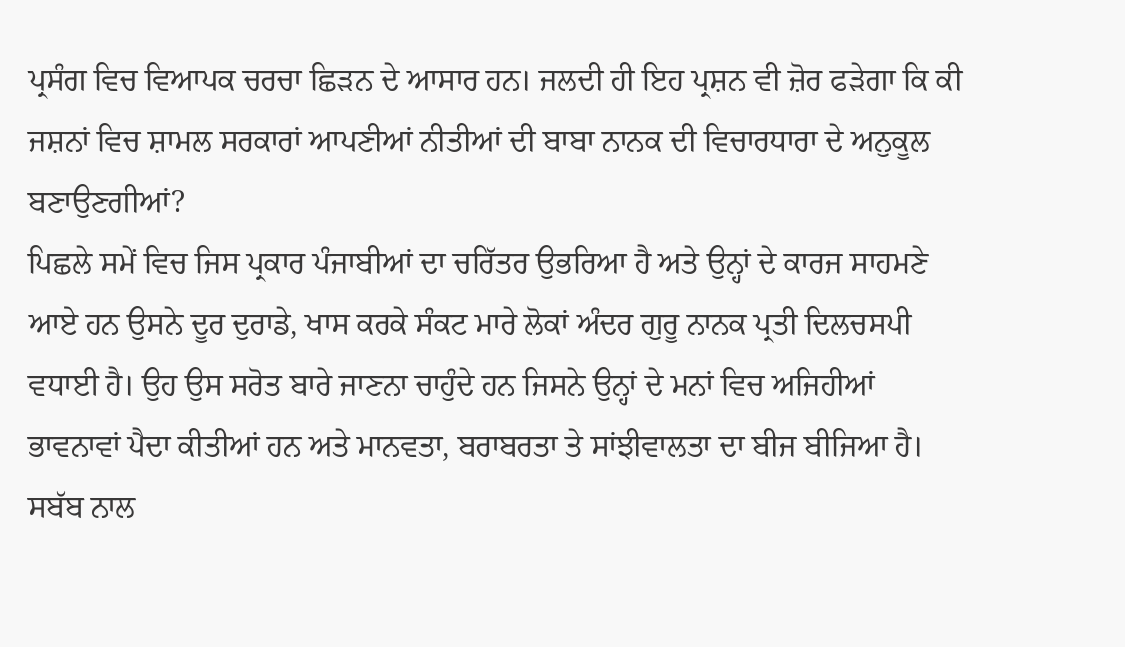ਪ੍ਰਸੰਗ ਵਿਚ ਵਿਆਪਕ ਚਰਚਾ ਛਿੜਨ ਦੇ ਆਸਾਰ ਹਨ। ਜਲਦੀ ਹੀ ਇਹ ਪ੍ਰਸ਼ਨ ਵੀ ਜ਼ੋਰ ਫੜੇਗਾ ਕਿ ਕੀ ਜਸ਼ਨਾਂ ਵਿਚ ਸ਼ਾਮਲ ਸਰਕਾਰਾਂ ਆਪਣੀਆਂ ਨੀਤੀਆਂ ਦੀ ਬਾਬਾ ਨਾਨਕ ਦੀ ਵਿਚਾਰਧਾਰਾ ਦੇ ਅਨੁਕੂਲ ਬਣਾਉਣਗੀਆਂ?
ਪਿਛਲੇ ਸਮੇਂ ਵਿਚ ਜਿਸ ਪ੍ਰਕਾਰ ਪੰਜਾਬੀਆਂ ਦਾ ਚਰਿੱਤਰ ਉਭਰਿਆ ਹੈ ਅਤੇ ਉਨ੍ਹਾਂ ਦੇ ਕਾਰਜ ਸਾਹਮਣੇ ਆਏ ਹਨ ਉਸਨੇ ਦੂਰ ਦੁਰਾਡੇ, ਖਾਸ ਕਰਕੇ ਸੰਕਟ ਮਾਰੇ ਲੋਕਾਂ ਅੰਦਰ ਗੁਰੂ ਨਾਨਕ ਪ੍ਰਤੀ ਦਿਲਚਸਪੀ ਵਧਾਈ ਹੈ। ਉਹ ਉਸ ਸਰੋਤ ਬਾਰੇ ਜਾਣਨਾ ਚਾਹੁੰਦੇ ਹਨ ਜਿਸਨੇ ਉਨ੍ਹਾਂ ਦੇ ਮਨਾਂ ਵਿਚ ਅਜਿਹੀਆਂ ਭਾਵਨਾਵਾਂ ਪੈਦਾ ਕੀਤੀਆਂ ਹਨ ਅਤੇ ਮਾਨਵਤਾ, ਬਰਾਬਰਤਾ ਤੇ ਸਾਂਝੀਵਾਲਤਾ ਦਾ ਬੀਜ ਬੀਜਿਆ ਹੈ। ਸਬੱਬ ਨਾਲ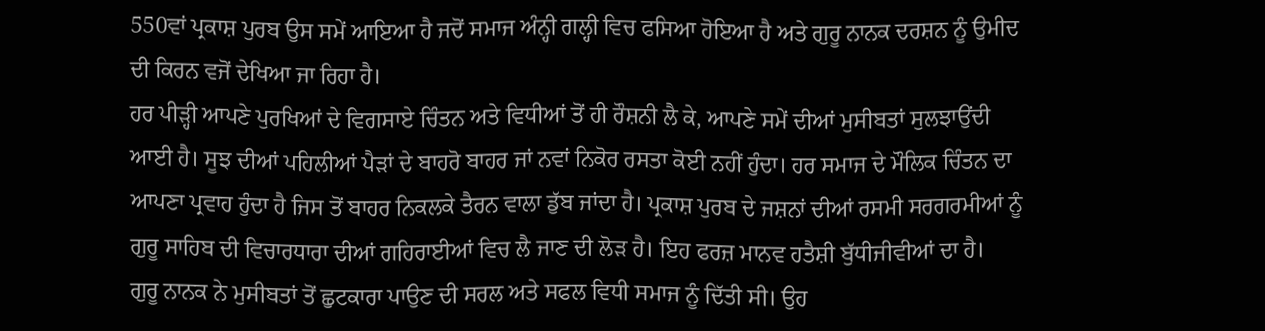550ਵਾਂ ਪ੍ਰਕਾਸ਼ ਪੁਰਬ ਉਸ ਸਮੇਂ ਆਇਆ ਹੈ ਜਦੋਂ ਸਮਾਜ ਅੰਨ੍ਹੀ ਗਲ੍ਹੀ ਵਿਚ ਫਸਿਆ ਹੋਇਆ ਹੈ ਅਤੇ ਗੁਰੂ ਨਾਨਕ ਦਰਸ਼ਨ ਨੂੰ ਉਮੀਦ ਦੀ ਕਿਰਨ ਵਜੋਂ ਦੇਖਿਆ ਜਾ ਰਿਹਾ ਹੈ।
ਹਰ ਪੀੜ੍ਹੀ ਆਪਣੇ ਪੁਰਖਿਆਂ ਦੇ ਵਿਗਸਾਏ ਚਿੰਤਨ ਅਤੇ ਵਿਧੀਆਂ ਤੋਂ ਹੀ ਰੌਸ਼ਨੀ ਲੈ ਕੇ, ਆਪਣੇ ਸਮੇਂ ਦੀਆਂ ਮੁਸੀਬਤਾਂ ਸੁਲਝਾਉਂਦੀ ਆਈ ਹੈ। ਸੂਝ ਦੀਆਂ ਪਹਿਲੀਆਂ ਪੈੜਾਂ ਦੇ ਬਾਹਰੋ ਬਾਹਰ ਜਾਂ ਨਵਾਂ ਨਿਕੋਰ ਰਸਤਾ ਕੋਈ ਨਹੀਂ ਹੁੰਦਾ। ਹਰ ਸਮਾਜ ਦੇ ਮੌਲਿਕ ਚਿੰਤਨ ਦਾ ਆਪਣਾ ਪ੍ਰਵਾਹ ਹੁੰਦਾ ਹੈ ਜਿਸ ਤੋਂ ਬਾਹਰ ਨਿਕਲਕੇ ਤੈਰਨ ਵਾਲਾ ਡੁੱਬ ਜਾਂਦਾ ਹੈ। ਪ੍ਰਕਾਸ਼ ਪੁਰਬ ਦੇ ਜਸ਼ਨਾਂ ਦੀਆਂ ਰਸਮੀ ਸਰਗਰਮੀਆਂ ਨੂੰ ਗੁਰੂ ਸਾਹਿਬ ਦੀ ਵਿਚਾਰਧਾਰਾ ਦੀਆਂ ਗਹਿਰਾਈਆਂ ਵਿਚ ਲੈ ਜਾਣ ਦੀ ਲੋੜ ਹੈ। ਇਹ ਫਰਜ਼ ਮਾਨਵ ਹਤੈਸ਼ੀ ਬੁੱਧੀਜੀਵੀਆਂ ਦਾ ਹੈ।
ਗੁਰੂ ਨਾਨਕ ਨੇ ਮੁਸੀਬਤਾਂ ਤੋਂ ਛੁਟਕਾਰਾ ਪਾਉਣ ਦੀ ਸਰਲ ਅਤੇ ਸਫਲ ਵਿਧੀ ਸਮਾਜ ਨੂੰ ਦਿੱਤੀ ਸੀ। ਉਹ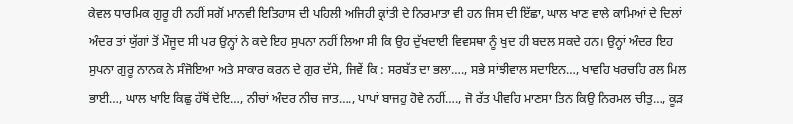ਕੇਵਲ ਧਾਰਮਿਕ ਗੁਰੂ ਹੀ ਨਹੀਂ ਸਗੋਂ ਮਾਨਵੀ ਇਤਿਹਾਸ ਦੀ ਪਹਿਲੀ ਅਜਿਹੀ ਕ੍ਰਾਂਤੀ ਦੇ ਨਿਰਮਾਤਾ ਵੀ ਹਨ ਜਿਸ ਦੀ ਇੱਛਾ, ਘਾਲ ਖਾਣ ਵਾਲੇ ਕਾਮਿਆਂ ਦੇ ਦਿਲਾਂ ਅੰਦਰ ਤਾਂ ਯੁੱਗਾਂ ਤੋਂ ਮੌਜੂਦ ਸੀ ਪਰ ਉਨ੍ਹਾਂ ਨੇ ਕਦੇ ਇਹ ਸੁਪਨਾ ਨਹੀਂ ਲਿਆ ਸੀ ਕਿ ਉਹ ਦੁੱਖਦਾਈ ਵਿਵਸਥਾ ਨੂੰ ਖੁਦ ਹੀ ਬਦਲ ਸਕਦੇ ਹਨ। ਉਨ੍ਹਾਂ ਅੰਦਰ ਇਹ ਸੁਪਨਾ ਗੁਰੂ ਨਾਨਕ ਨੇ ਸੰਜੋਇਆ ਅਤੇ ਸਾਕਾਰ ਕਰਨ ਦੇ ਗੁਰ ਦੱਸੇ, ਜਿਵੇਂ ਕਿ : ਸਰਬੱਤ ਦਾ ਭਲਾ…., ਸਭੇ ਸਾਂਝੀਵਾਲ ਸਦਾਇਨ…, ਖਾਵਹਿ ਖਰਚਹਿ ਰਲ ਮਿਲ ਭਾਈ…, ਘਾਲ ਖਾਇ ਕਿਛੁ ਹੱਥੋਂ ਦੇਇ…, ਨੀਚਾਂ ਅੰਦਰ ਨੀਚ ਜਾਤ…., ਪਾਪਾਂ ਬਾਜਹੁ ਹੋਵੇ ਨਹੀਂ…., ਜੋ ਰੱਤ ਪੀਵਹਿ ਮਾਣਸਾ ਤਿਨ ਕਿਉ ਨਿਰਮਲ ਚੀਤੁ…, ਕੂੜ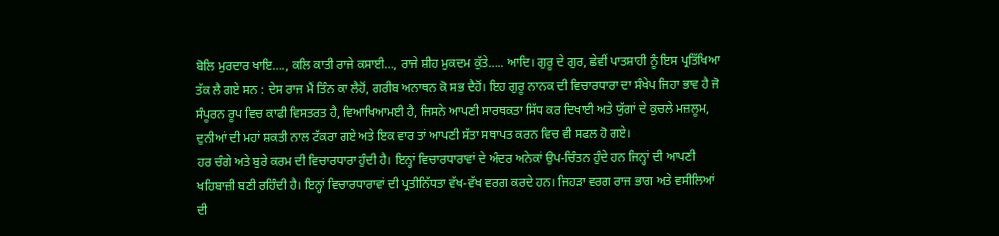ਬੋਲਿ ਮੁਰਦਾਰ ਖਾਇ…., ਕਲਿ ਕਾਤੀ ਰਾਜੇ ਕਸਾਈ…, ਰਾਜੇ ਸ਼ੀਹ ਮੁਕਦਮ ਕੁੱਤੇ….. ਆਦਿ। ਗੁਰੂ ਦੇ ਗੁਰ, ਛੇਵੀਂ ਪਾਤਸ਼ਾਹੀ ਨੂੰ ਇਸ ਪ੍ਰਤਿੱਖਿਆ ਤੱਕ ਲੈ ਗਏ ਸਨ : ਦੇਸ ਰਾਜ ਮੈਂ ਤਿੰਨ ਕਾ ਲੈਹੋਂ, ਗਰੀਬ ਅਨਾਥਨ ਕੋ ਸਭ ਦੈਹੋਂ। ਇਹ ਗੁਰੂ ਨਾਨਕ ਦੀ ਵਿਚਾਰਧਾਰਾ ਦਾ ਸੰਖੇਪ ਜਿਹਾ ਭਾਵ ਹੈ ਜੋ ਸੰਪੂਰਨ ਰੂਪ ਵਿਚ ਕਾਫੀ ਵਿਸਤਰਤ ਹੈ, ਵਿਆਖਿਆਮਈ ਹੈ, ਜਿਸਨੇ ਆਪਣੀ ਸਾਰਥਕਤਾ ਸਿੱਧ ਕਰ ਦਿਖਾਈ ਅਤੇ ਯੁੱਗਾਂ ਦੇ ਕੁਚਲੇ ਮਜ਼ਲੂਮ, ਦੁਨੀਆਂ ਦੀ ਮਹਾਂ ਸ਼ਕਤੀ ਨਾਲ ਟੱਕਰਾ ਗਏ ਅਤੇ ਇਕ ਵਾਰ ਤਾਂ ਆਪਣੀ ਸੱਤਾ ਸਥਾਪਤ ਕਰਨ ਵਿਚ ਵੀ ਸਫਲ ਹੋ ਗਏ।
ਹਰ ਚੰਗੇ ਅਤੇ ਬੁਰੇ ਕਰਮ ਦੀ ਵਿਚਾਰਧਾਰਾ ਹੁੰਦੀ ਹੈ। ਇਨ੍ਹਾਂ ਵਿਚਾਰਧਾਰਾਵਾਂ ਦੇ ਅੰਦਰ ਅਨੇਕਾਂ ਉਪ-ਚਿੰਤਨ ਹੁੰਦੇ ਹਨ ਜਿਨ੍ਹਾਂ ਦੀ ਆਪਣੀ ਖਹਿਬਾਜ਼ੀ ਬਣੀ ਰਹਿੰਦੀ ਹੈ। ਇਨ੍ਹਾਂ ਵਿਚਾਰਧਾਰਾਵਾਂ ਦੀ ਪ੍ਰਤੀਨਿੱਧਤਾ ਵੱਖ-ਵੱਖ ਵਰਗ ਕਰਦੇ ਹਨ। ਜਿਹੜਾ ਵਰਗ ਰਾਜ ਭਾਗ ਅਤੇ ਵਸੀਲਿਆਂ ਦੀ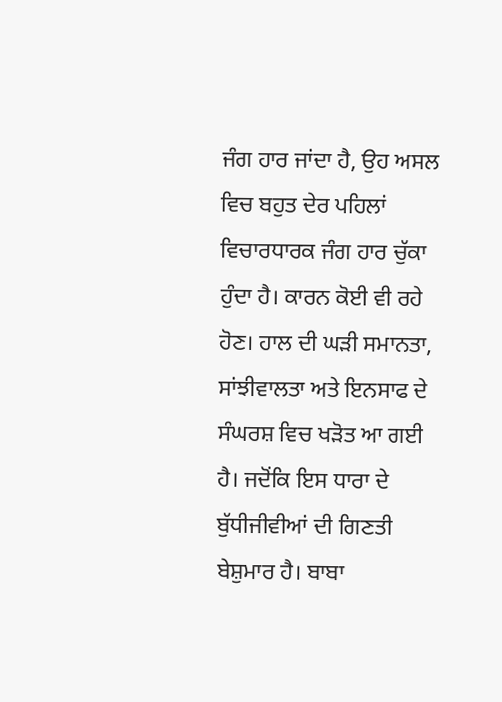ਜੰਗ ਹਾਰ ਜਾਂਦਾ ਹੈ, ਉਹ ਅਸਲ ਵਿਚ ਬਹੁਤ ਦੇਰ ਪਹਿਲਾਂ ਵਿਚਾਰਧਾਰਕ ਜੰਗ ਹਾਰ ਚੁੱਕਾ ਹੁੰਦਾ ਹੈ। ਕਾਰਨ ਕੋਈ ਵੀ ਰਹੇ ਹੋਣ। ਹਾਲ ਦੀ ਘੜੀ ਸਮਾਨਤਾ, ਸਾਂਝੀਵਾਲਤਾ ਅਤੇ ਇਨਸਾਫ ਦੇ ਸੰਘਰਸ਼ ਵਿਚ ਖੜੋਤ ਆ ਗਈ ਹੈ। ਜਦੋਂਕਿ ਇਸ ਧਾਰਾ ਦੇ ਬੁੱਧੀਜੀਵੀਆਂ ਦੀ ਗਿਣਤੀ ਬੇਸ਼ੁਮਾਰ ਹੈ। ਬਾਬਾ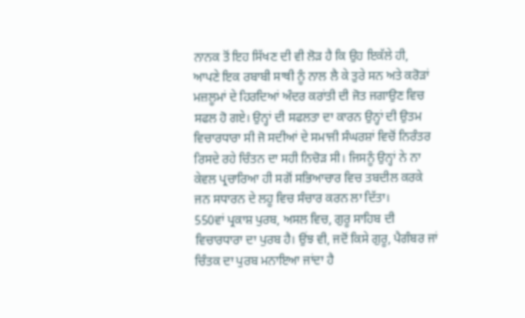ਨਾਨਕ ਤੋਂ ਇਹ ਸਿੱਖਣ ਦੀ ਵੀ ਲੋੜ ਹੈ ਕਿ ਉਹ ਇਕੱਲੇ ਹੀ, ਆਪਣੇ ਇਕ ਰਬਾਬੀ ਸਾਥੀ ਨੂੰ ਨਾਲ ਲੈ ਕੇ ਤੁਰੇ ਸਨ ਅਤੇ ਕਰੋੜਾਂ ਮਜ਼ਲੂਮਾਂ ਦੇ ਹਿਰਦਿਆਂ ਅੰਦਰ ਕਰਾਂਤੀ ਦੀ ਜੋਤ ਜਗਾਉਣ ਵਿਚ ਸਫਲ ਹੋ ਗਏ। ਉਨ੍ਹਾਂ ਦੀ ਸਫਲਤਾ ਦਾ ਕਾਰਨ ਉਨ੍ਹਾਂ ਦੀ ਉਤਮ ਵਿਚਾਰਧਾਰਾ ਸੀ ਜੋ ਸਦੀਆਂ ਦੇ ਸਮਾਜੀ ਸੰਘਰਸ਼ਾਂ ਵਿਚੋਂ ਨਿਰੰਤਰ ਰਿਸਦੇ ਰਹੇ ਚਿੰਤਨ ਦਾ ਸਹੀ ਨਿਚੋੜ ਸੀ। ਜਿਸਨੂੰ ਉਨ੍ਹਾਂ ਨੇ ਨਾ ਕੇਵਲ ਪ੍ਰਚਾਰਿਆ ਹੀ ਸਗੋਂ ਸਭਿਆਚਾਰ ਵਿਚ ਤਬਦੀਲ ਕਰਕੇ ਜਨ ਸਧਾਰਨ ਦੇ ਲਹੂ ਵਿਚ ਸੰਚਾਰ ਕਰਨ ਲਾ ਦਿੱਤਾ।
550ਵਾਂ ਪ੍ਰਕਾਸ਼ ਪੁਰਬ, ਅਸਲ ਵਿਚ, ਗੁਰੂ ਸਾਹਿਬ ਦੀ ਵਿਚਾਰਧਾਰਾ ਦਾ ਪੁਰਬ ਹੈ। ਉਂਝ ਵੀ, ਜਦੋਂ ਕਿਸੇ ਗੁਰੂ, ਪੈਗੰਬਰ ਜਾਂ ਚਿੰਤਕ ਦਾ ਪੁਰਬ ਮਨਾਇਆ ਜਾਂਦਾ ਹੈ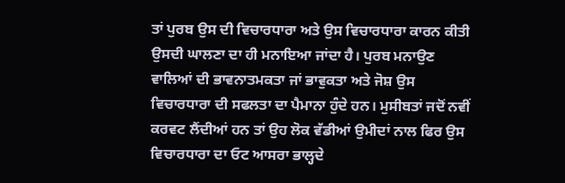ਤਾਂ ਪੁਰਬ ਉਸ ਦੀ ਵਿਚਾਰਧਾਰਾ ਅਤੇ ਉਸ ਵਿਚਾਰਧਾਰਾ ਕਾਰਨ ਕੀਤੀ ਉਸਦੀ ਘਾਲਣਾ ਦਾ ਹੀ ਮਨਾਇਆ ਜਾਂਦਾ ਹੈ। ਪੁਰਬ ਮਨਾਉਣ ਵਾਲਿਆਂ ਦੀ ਭਾਵਨਾਤਮਕਤਾ ਜਾਂ ਭਾਵੁਕਤਾ ਅਤੇ ਜੋਸ਼ ਉਸ ਵਿਚਾਰਧਾਰਾ ਦੀ ਸਫਲਤਾ ਦਾ ਪੈਮਾਨਾ ਹੁੰਦੇ ਹਨ। ਮੁਸੀਬਤਾਂ ਜਦੋਂ ਨਵੀਂ ਕਰਵਟ ਲੈਂਦੀਆਂ ਹਨ ਤਾਂ ਉਹ ਲੋਕ ਵੱਡੀਆਂ ਉਮੀਦਾਂ ਨਾਲ ਫਿਰ ਉਸ ਵਿਚਾਰਧਾਰਾ ਦਾ ਓਟ ਆਸਰਾ ਭਾਲ੍ਹਦੇ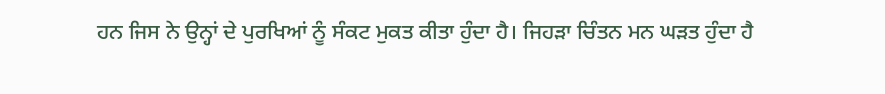ਹਨ ਜਿਸ ਨੇ ਉਨ੍ਹਾਂ ਦੇ ਪੁਰਖਿਆਂ ਨੂੰ ਸੰਕਟ ਮੁਕਤ ਕੀਤਾ ਹੁੰਦਾ ਹੈ। ਜਿਹੜਾ ਚਿੰਤਨ ਮਨ ਘੜਤ ਹੁੰਦਾ ਹੈ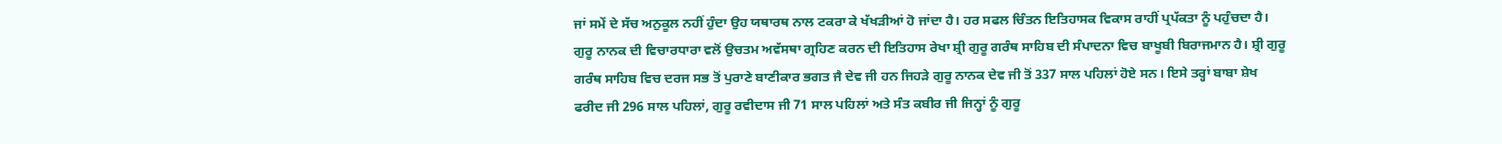ਜਾਂ ਸਮੇਂ ਦੇ ਸੱਚ ਅਨੁਕੂਲ ਨਹੀਂ ਹੁੰਦਾ ਉਹ ਯਥਾਰਥ ਨਾਲ ਟਕਰਾ ਕੇ ਖੱਖੜੀਆਂ ਹੋ ਜਾਂਦਾ ਹੈ। ਹਰ ਸਫਲ ਚਿੰਤਨ ਇਤਿਹਾਸਕ ਵਿਕਾਸ ਰਾਹੀਂ ਪ੍ਰਪੱਕਤਾ ਨੂੰ ਪਹੁੰਚਦਾ ਹੈ। ਗੁਰੂ ਨਾਨਕ ਦੀ ਵਿਚਾਰਧਾਰਾ ਵਲੋਂ ਉਚਤਮ ਅਵੱਸਥਾ ਗ੍ਰਹਿਣ ਕਰਨ ਦੀ ਇਤਿਹਾਸ ਰੇਖਾ ਸ਼੍ਰੀ ਗੁਰੂ ਗਰੰਥ ਸਾਹਿਬ ਦੀ ਸੰਪਾਦਨਾ ਵਿਚ ਬਾਖੂਬੀ ਬਿਰਾਜਮਾਨ ਹੈ। ਸ਼੍ਰੀ ਗੁਰੂ ਗਰੰਥ ਸਾਹਿਬ ਵਿਚ ਦਰਜ ਸਭ ਤੋਂ ਪੁਰਾਣੇ ਬਾਣੀਕਾਰ ਭਗਤ ਜੈ ਦੇਵ ਜੀ ਹਨ ਜਿਹੜੇ ਗੁਰੂ ਨਾਨਕ ਦੇਵ ਜੀ ਤੋਂ 337 ਸਾਲ ਪਹਿਲਾਂ ਹੋਏ ਸਨ। ਇਸੇ ਤਰ੍ਹਾਂ ਬਾਬਾ ਸ਼ੇਖ ਫਰੀਦ ਜੀ 296 ਸਾਲ ਪਹਿਲਾਂ, ਗੁਰੂ ਰਵੀਦਾਸ ਜੀ 71 ਸਾਲ ਪਹਿਲਾਂ ਅਤੇ ਸੰਤ ਕਬੀਰ ਜੀ ਜਿਨ੍ਹਾਂ ਨੂੰ ਗੁਰੂ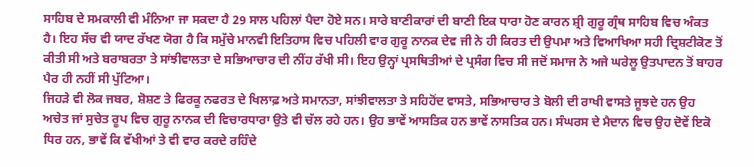ਸਾਹਿਬ ਦੇ ਸਮਕਾਲੀ ਵੀ ਮੰਨਿਆ ਜਾ ਸਕਦਾ ਹੈ 29 ਸਾਲ ਪਹਿਲਾਂ ਪੈਦਾ ਹੋਏ ਸਨ। ਸਾਰੇ ਬਾਣੀਕਾਰਾਂ ਦੀ ਬਾਣੀ ਇਕ ਧਾਰਾ ਹੋਣ ਕਾਰਨ ਸ਼੍ਰੀ ਗੁਰੂ ਗ੍ਰੰਥ ਸਾਹਿਬ ਵਿਚ ਅੰਕਤ ਹੈ। ਇਹ ਸੱਚ ਵੀ ਯਾਦ ਰੱਖਣ ਯੋਗ ਹੈ ਕਿ ਸਮੁੱਚੇ ਮਾਨਵੀ ਇਤਿਹਾਸ ਵਿਚ ਪਹਿਲੀ ਵਾਰ ਗੁਰੂ ਨਾਨਕ ਦੇਵ ਜੀ ਨੇ ਹੀ ਕਿਰਤ ਦੀ ਉਪਮਾ ਅਤੇ ਵਿਆਖਿਆ ਸਹੀ ਦ੍ਰਿਸ਼ਟੀਕੋਣ ਤੋਂ ਕੀਤੀ ਸੀ ਅਤੇ ਬਰਾਬਰਤਾ ਤੇ ਸਾਂਝੀਵਾਲਤਾ ਦੇ ਸਭਿਆਚਾਰ ਦੀ ਨੀਂਹ ਰੱਖੀ ਸੀ। ਇਹ ਉਨ੍ਹਾਂ ਪ੍ਰਸਥਿਤੀਆਂ ਦੇ ਪ੍ਰਸੰਗ ਵਿਚ ਸੀ ਜਦੋਂ ਸਮਾਜ ਨੇ ਅਜੇ ਘਰੇਲੂ ਉਤਪਾਦਨ ਤੋਂ ਬਾਹਰ ਪੈਰ ਹੀ ਨਹੀਂ ਸੀ ਪੁੱਟਿਆ।
ਜਿਹੜੇ ਵੀ ਲੋਕ ਜਬਰ, ਸ਼ੋਸ਼ਣ ਤੇ ਫਿਰਕੂ ਨਫਰਤ ਦੇ ਖਿਲਾਫ਼ ਅਤੇ ਸਮਾਨਤਾ, ਸਾਂਝੀਵਾਲਤਾ ਤੇ ਸਹਿਹੋਂਦ ਵਾਸਤੇ, ਸਭਿਆਚਾਰ ਤੇ ਬੋਲੀ ਦੀ ਰਾਖੀ ਵਾਸਤੇ ਜੂਝਦੇ ਹਨ ਉਹ ਅਚੇਤ ਜਾਂ ਸੁਚੇਤ ਰੂਪ ਵਿਚ ਗੁਰੂ ਨਾਨਕ ਦੀ ਵਿਚਾਰਧਾਰਾ ਉਤੇ ਵੀ ਚੱਲ ਰਹੇ ਹਨ। ਉਹ ਭਾਵੇਂ ਆਸਤਿਕ ਹਨ ਭਾਵੇਂ ਨਾਸਤਿਕ ਹਨ। ਸੰਘਰਸ ਦੇ ਮੈਦਾਨ ਵਿਚ ਉਹ ਦੋਵੇਂ ਇਕੋ ਧਿਰ ਹਨ, ਭਾਵੇਂ ਕਿ ਵੱਖੀਆਂ ਤੇ ਵੀ ਵਾਰ ਕਰਦੇ ਰਹਿੰਦੇ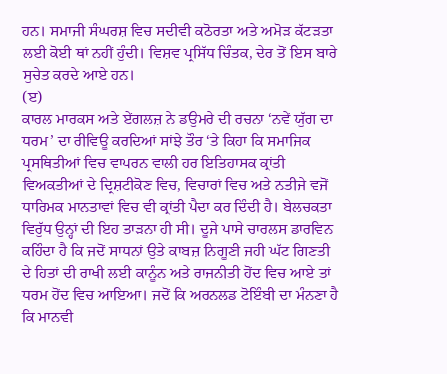ਹਨ। ਸਮਾਜੀ ਸੰਘਰਸ਼ ਵਿਚ ਸਦੀਵੀ ਕਠੋਰਤਾ ਅਤੇ ਅਮੋੜ ਕੱਟੜਤਾ ਲਈ ਕੋਈ ਥਾਂ ਨਹੀਂ ਹੁੰਦੀ। ਵਿਸ਼ਵ ਪ੍ਰਸਿੱਧ ਚਿੰਤਕ, ਦੇਰ ਤੋਂ ਇਸ ਬਾਰੇ ਸੁਚੇਤ ਕਰਦੇ ਆਏ ਹਨ।
(ੲ)
ਕਾਰਲ ਮਾਰਕਸ ਅਤੇ ਏਂਗਲਜ਼ ਨੇ ਡਉਮਰੇ ਦੀ ਰਚਨਾ ‘ਨਵੇਂ ਯੁੱਗ ਦਾ ਧਰਮ’ ਦਾ ਰੀਵਿਊ ਕਰਦਿਆਂ ਸਾਂਝੇ ਤੌਰ ‘ਤੇ ਕਿਹਾ ਕਿ ਸਮਾਜਿਕ ਪ੍ਰਸਥਿਤੀਆਂ ਵਿਚ ਵਾਪਰਨ ਵਾਲੀ ਹਰ ਇਤਿਹਾਸਕ ਕ੍ਰਾਂਤੀ ਵਿਅਕਤੀਆਂ ਦੇ ਦ੍ਰਿਸ਼ਟੀਕੋਣ ਵਿਚ, ਵਿਚਾਰਾਂ ਵਿਚ ਅਤੇ ਨਤੀਜੇ ਵਜੋਂ ਧਾਰਿਮਕ ਮਾਨਤਾਵਾਂ ਵਿਚ ਵੀ ਕ੍ਰਾਂਤੀ ਪੈਦਾ ਕਰ ਦਿੰਦੀ ਹੈ। ਬੇਲਚਕਤਾ ਵਿਰੁੱਧ ਉਨ੍ਹਾਂ ਦੀ ਇਹ ਤਾੜਨਾ ਹੀ ਸੀ। ਦੂਜੇ ਪਾਸੇ ਚਾਰਲਸ ਡਾਰਵਿਨ ਕਹਿੰਦਾ ਹੈ ਕਿ ਜਦੋਂ ਸਾਧਨਾਂ ਉਤੇ ਕਾਬਜ਼ ਨਿਗੂਣੀ ਜਹੀ ਘੱਟ ਗਿਣਤੀ ਦੇ ਹਿਤਾਂ ਦੀ ਰਾਖੀ ਲਈ ਕਾਨੂੰਨ ਅਤੇ ਰਾਜਨੀਤੀ ਹੋਂਦ ਵਿਚ ਆਏ ਤਾਂ ਧਰਮ ਹੋਂਦ ਵਿਚ ਆਇਆ। ਜਦੋਂ ਕਿ ਅਰਨਲਡ ਟੋਇੰਬੀ ਦਾ ਮੰਨਣਾ ਹੈ ਕਿ ਮਾਨਵੀ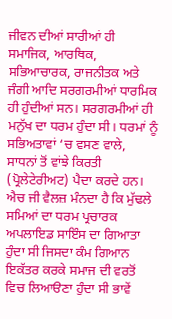ਜੀਵਨ ਦੀਆਂ ਸਾਰੀਆਂ ਹੀ ਸਮਾਜਿਕ, ਆਰਥਿਕ, ਸਭਿਆਚਾਰਕ, ਰਾਜਨੀਤਕ ਅਤੇ ਜੰਗੀ ਆਦਿ ਸਰਗਰਮੀਆਂ ਧਾਰਮਿਕ ਹੀ ਹੁੰਦੀਆਂ ਸਨ। ਸਰਗਰਮੀਆਂ ਹੀ ਮਨੁੱਖ ਦਾ ਧਰਮ ਹੁੰਦਾ ਸੀ। ਧਰਮਾਂ ਨੂੰ ਸਭਿਅਤਾਵਾਂ ‘ਚ ਵਸਣ ਵਾਲੇ, ਸਾਧਨਾਂ ਤੋਂ ਵਾਂਝੇ ਕਿਰਤੀ (ਪ੍ਰੋਲੇਟੇਰੀਅਟ) ਪੈਦਾ ਕਰਦੇ ਹਨ। ਐਚ ਜੀ ਵੈਲਜ਼ ਮੰਨਦਾ ਹੈ ਕਿ ਮੁੱਢਲੇ ਸਮਿਆਂ ਦਾ ਧਰਮ ਪ੍ਰਚਾਰਕ ਅਪਲਾਇਡ ਸਾਇੰਸ ਦਾ ਗਿਆਤਾ ਹੁੰਦਾ ਸੀ ਜਿਸਦਾ ਕੰਮ ਗਿਆਨ ਇਕੱਤਰ ਕਰਕੇ ਸਮਾਜ ਦੀ ਵਰਤੋਂ ਵਿਚ ਲਿਆੳਣਾ ਹੁੰਦਾ ਸੀ ਭਾਵੇਂ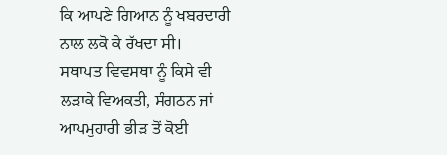ਕਿ ਆਪਣੇ ਗਿਆਨ ਨੂੰ ਖਬਰਦਾਰੀ ਨਾਲ ਲਕੋ ਕੇ ਰੱਖਦਾ ਸੀ।
ਸਥਾਪਤ ਵਿਵਸਥਾ ਨੂੰ ਕਿਸੇ ਵੀ ਲੜਾਕੇ ਵਿਅਕਤੀ, ਸੰਗਠਨ ਜਾਂ ਆਪਮੁਹਾਰੀ ਭੀੜ ਤੋਂ ਕੋਈ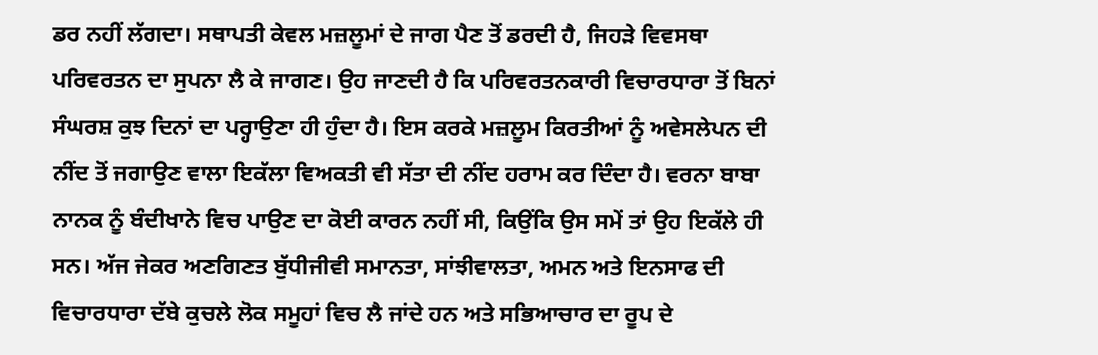ਡਰ ਨਹੀਂ ਲੱਗਦਾ। ਸਥਾਪਤੀ ਕੇਵਲ ਮਜ਼ਲੂਮਾਂ ਦੇ ਜਾਗ ਪੈਣ ਤੋਂ ਡਰਦੀ ਹੈ, ਜਿਹੜੇ ਵਿਵਸਥਾ ਪਰਿਵਰਤਨ ਦਾ ਸੁਪਨਾ ਲੈ ਕੇ ਜਾਗਣ। ਉਹ ਜਾਣਦੀ ਹੈ ਕਿ ਪਰਿਵਰਤਨਕਾਰੀ ਵਿਚਾਰਧਾਰਾ ਤੋਂ ਬਿਨਾਂ ਸੰਘਰਸ਼ ਕੁਝ ਦਿਨਾਂ ਦਾ ਪਰ੍ਹਾਉਣਾ ਹੀ ਹੁੰਦਾ ਹੈ। ਇਸ ਕਰਕੇ ਮਜ਼ਲੂਮ ਕਿਰਤੀਆਂ ਨੂੰ ਅਵੇਸਲੇਪਨ ਦੀ ਨੀਂਦ ਤੋਂ ਜਗਾਉਣ ਵਾਲਾ ਇਕੱਲਾ ਵਿਅਕਤੀ ਵੀ ਸੱਤਾ ਦੀ ਨੀਂਦ ਹਰਾਮ ਕਰ ਦਿੰਦਾ ਹੈ। ਵਰਨਾ ਬਾਬਾ ਨਾਨਕ ਨੂੰ ਬੰਦੀਖਾਨੇ ਵਿਚ ਪਾਉਣ ਦਾ ਕੋਈ ਕਾਰਨ ਨਹੀਂ ਸੀ, ਕਿਉਂਕਿ ਉਸ ਸਮੇਂ ਤਾਂ ਉਹ ਇਕੱਲੇ ਹੀ ਸਨ। ਅੱਜ ਜੇਕਰ ਅਣਗਿਣਤ ਬੁੱਧੀਜੀਵੀ ਸਮਾਨਤਾ, ਸਾਂਝੀਵਾਲਤਾ, ਅਮਨ ਅਤੇ ਇਨਸਾਫ ਦੀ ਵਿਚਾਰਧਾਰਾ ਦੱਬੇ ਕੁਚਲੇ ਲੋਕ ਸਮੂਹਾਂ ਵਿਚ ਲੈ ਜਾਂਦੇ ਹਨ ਅਤੇ ਸਭਿਆਚਾਰ ਦਾ ਰੂਪ ਦੇ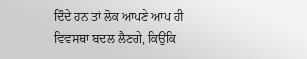ਦਿੰਦੇ ਹਨ ਤਾਂ ਲੋਕ ਆਪਣੇ ਆਪ ਹੀ ਵਿਵਸਥਾ ਬਦਲ ਲੈਣਗੇ, ਕਿਉਂਕਿ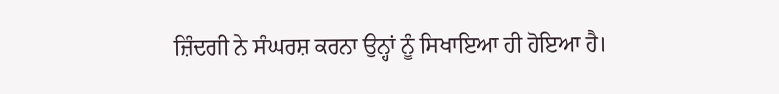ਜ਼ਿੰਦਗੀ ਨੇ ਸੰਘਰਸ਼ ਕਰਨਾ ਉਨ੍ਹਾਂ ਨੂੰ ਸਿਖਾਇਆ ਹੀ ਹੋਇਆ ਹੈ।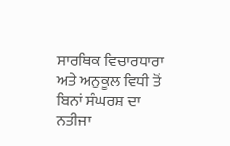ਸਾਰਥਿਕ ਵਿਚਾਰਧਾਰਾ ਅਤੇ ਅਨੁਕੂਲ ਵਿਧੀ ਤੋਂ ਬਿਨਾਂ ਸੰਘਰਸ਼ ਦਾ ਨਤੀਜਾ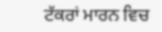ਟੱਕਰਾਂ ਮਾਰਨ ਵਿਚ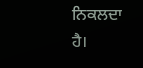ਨਿਕਲਦਾ ਹੈ।